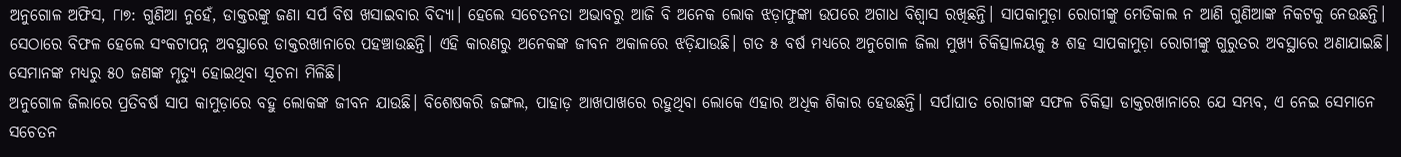ଅନୁଗୋଳ ଅଫିସ, ୮ା୭: ଗୁଣିଆ ନୁହେଁ, ଡାକ୍ତରଙ୍କୁ ଜଣା ସର୍ପ ବିଷ ଖସାଇବାର ବିଦ୍ୟା। ହେଲେ ସଚେତନତା ଅଭାବରୁ ଆଜି ବି ଅନେକ ଲୋକ ଝଡ଼ାଫୁଙ୍କା ଉପରେ ଅଗାଧ ବିଶ୍ୱାସ ରଖିଛନ୍ତି। ସାପକାମୁଡ଼ା ରୋଗୀଙ୍କୁ ମେଡିକାଲ ନ ଆଣି ଗୁଣିଆଙ୍କ ନିକଟକୁ ନେଉଛନ୍ତି। ସେଠାରେ ବିଫଳ ହେଲେ ସଂକଟାପନ୍ନ ଅବସ୍ଥାରେ ଡାକ୍ତରଖାନାରେ ପହଞ୍ଚାଉଛନ୍ତି। ଏହି କାରଣରୁ ଅନେକଙ୍କ ଜୀବନ ଅକାଳରେ ଝଡ଼ିଯାଉଛି। ଗତ ୫ ବର୍ଷ ମଧ୍ୟରେ ଅନୁଗୋଳ ଜିଲା ମୁଖ୍ୟ ଚିକିତ୍ସାଳୟକୁ ୫ ଶହ ସାପକାମୁଡ଼ା ରୋଗୀଙ୍କୁ ଗୁରୁତର ଅବସ୍ଥାରେ ଅଣାଯାଇଛି। ସେମାନଙ୍କ ମଧ୍ୟରୁ ୫୦ ଜଣଙ୍କ ମୃତ୍ୟୁ ହୋଇଥିବା ସୂଚନା ମିଳିଛି।
ଅନୁଗୋଳ ଜିଲାରେ ପ୍ରତିବର୍ଷ ସାପ କାମୁଡ଼ାରେ ବହୁ ଲୋକଙ୍କ ଜୀବନ ଯାଉଛି। ବିଶେଷକରି ଜଙ୍ଗଲ, ପାହାଡ଼ ଆଖପାଖରେ ରହୁଥିବା ଲୋକେ ଏହାର ଅଧିକ ଶିକାର ହେଉଛନ୍ତି। ସର୍ପାଘାତ ରୋଗୀଙ୍କ ସଫଳ ଚିକିତ୍ସା ଡାକ୍ତରଖାନାରେ ଯେ ସମ୍ଭବ, ଏ ନେଇ ସେମାନେ ସଚେତନ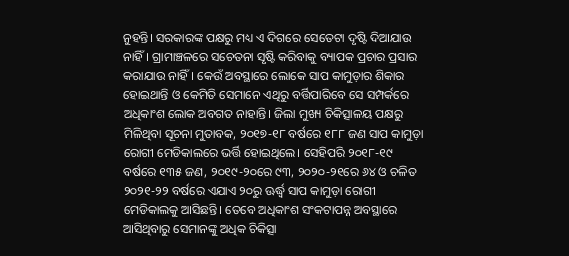ନୁହନ୍ତି। ସରକାରଙ୍କ ପକ୍ଷରୁ ମଧ୍ୟ ଏ ଦିଗରେ ସେତେଟା ଦୃଷ୍ଟି ଦିଆଯାଉ ନାହିଁ। ଗ୍ରାମାଞ୍ଚଳରେ ସଚେତନା ସୃଷ୍ଟି କରିବାକୁ ବ୍ୟାପକ ପ୍ରଚାର ପ୍ରସାର କରାଯାଉ ନାହିଁ। କେଉଁ ଅବସ୍ଥାରେ ଲୋକେ ସାପ କାମୁଡ଼ାର ଶିକାର ହୋଇଥାନ୍ତି ଓ କେମିତି ସେମାନେ ଏଥିରୁ ବର୍ତ୍ତିପାରିବେ ସେ ସମ୍ପର୍କରେ ଅଧିକାଂଶ ଲୋକ ଅବଗତ ନାହାନ୍ତି। ଜିଲା ମୁଖ୍ୟ ଚିକିତ୍ସାଳୟ ପକ୍ଷରୁ ମିଳିଥିବା ସୂଚନା ମୁତାବକ, ୨୦୧୭-୧୮ ବର୍ଷରେ ୧୮୮ ଜଣ ସାପ କାମୁଡ଼ା ରୋଗୀ ମେଡିକାଲରେ ଭର୍ତ୍ତି ହୋଇଥିଲେ। ସେହିପରି ୨୦୧୮-୧୯ ବର୍ଷରେ ୧୩୫ ଜଣ, ୨୦୧୯-୨୦ରେ ୯୩, ୨୦୨୦-୨୧ରେ ୬୪ ଓ ଚଳିତ ୨୦୨୧-୨୨ ବର୍ଷରେ ଏଯାଏ ୨୦ରୁ ଊର୍ଦ୍ଧ୍ୱ ସାପ କାମୁଡ଼ା ରୋଗୀ ମେଡିକାଲକୁ ଆସିଛନ୍ତି। ତେବେ ଅଧିକାଂଶ ସଂକଟାପନ୍ନ ଅବସ୍ଥାରେ ଆସିଥିବାରୁ ସେମାନଙ୍କୁ ଅଧିକ ଚିକିତ୍ସା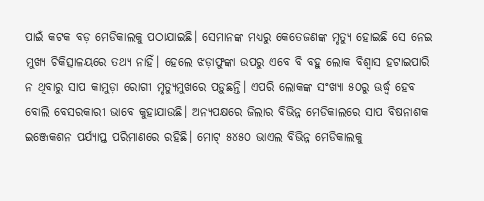ପାଇଁ କଟକ ବଡ଼ ମେଡିକାଲକୁ ପଠାଯାଇଛି। ସେମାନଙ୍କ ମଧ୍ୟରୁ କେତେଜଣଙ୍କ ମୃତ୍ୟୁ ହୋଇଛି ସେ ନେଇ ମୁଖ୍ୟ ଚିକିତ୍ସାଳୟରେ ତଥ୍ୟ ନାହିଁ। ହେଲେ ଝଡ଼ାଫୁଙ୍କା ଉପରୁ ଏବେ ବି ବହୁ ଲୋକ ବିଶ୍ୱାସ ହଟାଇପାରି ନ ଥିବାରୁ ସାପ କାମୁଡ଼ା ରୋଗୀ ମୃତ୍ୟୁମୁଖରେ ପଡ଼ୁଛନ୍ତି। ଏପରି ଲୋକଙ୍କ ସଂଖ୍ୟା ୫୦ରୁ ଊର୍ଦ୍ଧ୍ୱ ହେବ ବୋଲି ବେସରକାରୀ ଭାବେ କୁହାଯାଉଛି। ଅନ୍ୟପକ୍ଷରେ ଜିଲାର ବିଭିନ୍ନ ମେଡିକାଲରେ ସାପ ବିଷନାଶକ ଇଞ୍ଜେକଶନ ପର୍ଯ୍ୟାପ୍ତ ପରିମାଣରେ ରହିଛି। ମୋଟ୍ ୫୪୫୦ ଭାଏଲ ବିଭିନ୍ନ ମେଡିକାଲକୁ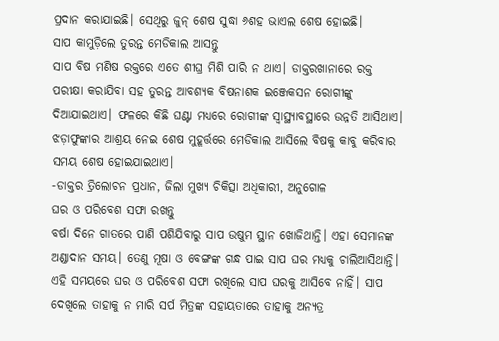ପ୍ରଦାନ କରାଯାଇଛି। ସେଥିରୁ ଜୁନ୍ ଶେଷ ସୁଦ୍ଧା ୬ଶହ ଭାଏଲ ଶେଷ ହୋଇଛି।
ସାପ କାମୁଡ଼ିଲେ ତୁରନ୍ତ ମେଡିକାଲ ଆସନ୍ତୁ
ସାପ ବିଷ ମଣିଷ ରକ୍ତରେ ଏତେ ଶୀଘ୍ର ମିଶି ପାରି ନ ଥାଏ। ଡାକ୍ତରଖାନାରେ ରକ୍ତ ପରୀକ୍ଷା କରାଯିବା ସହ ତୁରନ୍ତ ଆବଶ୍ୟକ ବିଷନାଶକ ଇଞ୍ଜେକସନ ରୋଗୀଙ୍କୁ ଦିଆଯାଇଥାଏ। ଫଳରେ କିଛି ଘଣ୍ଟା ମଧ୍ୟରେ ରୋଗୀଙ୍କ ସ୍ବାସ୍ଥ୍ୟାବସ୍ଥାରେ ଉନ୍ନତି ଆସିଥାଏ। ଝଡ଼ାଫୁଙ୍କାର ଆଶ୍ରୟ ନେଇ ଶେଷ ମୁହୂର୍ତ୍ତରେ ମେଡିକାଲ ଆସିଲେ ବିଷକୁ କାବୁ କରିବାର ସମୟ ଶେଷ ହୋଇଯାଇଥାଏ।
-ଡାକ୍ତର ତ୍ରିଲୋଚନ ପ୍ରଧାନ, ଜିଲା ମୁଖ୍ୟ ଚିକିତ୍ସା ଅଧିକାରୀ, ଅନୁଗୋଳ
ଘର ଓ ପରିବେଶ ସଫା ରଖନ୍ତୁ
ବର୍ଷା ଦିନେ ଗାତରେ ପାଣି ପଶିଯିବାରୁ ସାପ ଉଷୁମ ସ୍ଥାନ ଖୋଜିଥାନ୍ତି। ଏହା ସେମାନଙ୍କ ଅଣ୍ଡାଦାନ ସମୟ। ତେଣୁ ମୂଷା ଓ ବେଙ୍ଗଙ୍କ ଗନ୍ଧ ପାଇ ସାପ ଘର ମଧ୍ୟକୁ ଚାଲିଆସିଥାନ୍ତି। ଏହି ସମୟରେ ଘର ଓ ପରିବେଶ ସଫା ରଖିଲେ ସାପ ଘରକୁ ଆସିବେ ନାହିଁ। ସାପ ଦେଖିଲେ ତାହାକୁ ନ ମାରି ସର୍ପ ମିତ୍ରଙ୍କ ସହାୟତାରେ ତାହାକୁ ଅନ୍ୟତ୍ର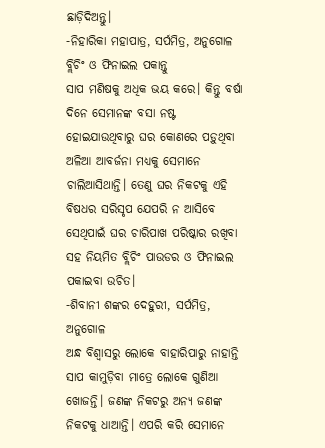ଛାଡ଼ିଦିଅନ୍ତୁ।
-ନିହାରିକା ମହାପାତ୍ର, ସର୍ପମିତ୍ର, ଅନୁଗୋଳ
ବ୍ଲିଚିଂ ଓ ଫିନାଇଲ ପକାନ୍ତୁ
ସାପ ମଣିଷକୁ ଅଧିକ ଭୟ କରେ। କିନ୍ତୁ ବର୍ଷା ଦିନେ ସେମାନଙ୍କ ବସା ନଷ୍ଟ ହୋଇଯାଉଥିବାରୁ ଘର କୋଣରେ ପଡ଼ୁଥିବା ଅଳିଆ ଆବର୍ଜନା ମଧ୍ୟକୁ ସେମାନେ ଚାଲିଆସିଥାନ୍ତି। ତେଣୁ ଘର ନିକଟକୁ ଏହି ବିଷଧର ସରିସୃପ ଯେପରି ନ ଆସିବେ ସେଥିପାଇଁ ଘର ଚାରିପାଖ ପରିଷ୍କାର ରଖିବା ସହ ନିୟମିତ ବ୍ଲିଚିଂ ପାଉଡର ଓ ଫିନାଇଲ ପକାଇବା ଉଚିତ।
-ଶିବାନୀ ଶଙ୍କର ଦେହୁରୀ, ସର୍ପମିତ୍ର, ଅନୁଗୋଳ
ଅନ୍ଧ ବିଶ୍ୱାସରୁ ଲୋକେ ବାହାରିପାରୁ ନାହାନ୍ତି
ସାପ କାମୁଡ଼ିବା ମାତ୍ରେ ଲୋକେ ଗୁଣିଆ ଖୋଜନ୍ତି। ଜଣଙ୍କ ନିକଟରୁ ଅନ୍ୟ ଜଣଙ୍କ ନିକଟକୁ ଧାଆନ୍ତି। ଏପରି କରି ସେମାନେ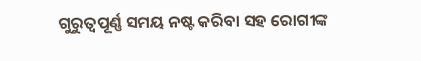ଗୁରୁତ୍ୱପୂର୍ଣ୍ଣ ସମୟ ନଷ୍ଟ କରିବା ସହ ରୋଗୀଙ୍କ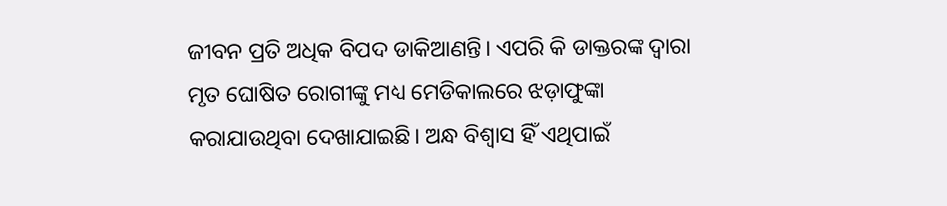ଜୀବନ ପ୍ରତି ଅଧିକ ବିପଦ ଡାକିଆଣନ୍ତି। ଏପରି କି ଡାକ୍ତରଙ୍କ ଦ୍ୱାରା ମୃତ ଘୋଷିତ ରୋଗୀଙ୍କୁ ମଧ୍ୟ ମେଡିକାଲରେ ଝଡ଼ାଫୁଙ୍କା କରାଯାଉଥିବା ଦେଖାଯାଇଛି। ଅନ୍ଧ ବିଶ୍ୱାସ ହିଁ ଏଥିପାଇଁ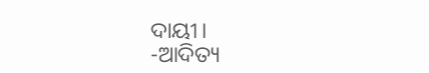ଦାୟୀ।
-ଆଦିତ୍ୟ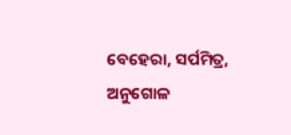ବେହେରା, ସର୍ପମିତ୍ର, ଅନୁଗୋଳ